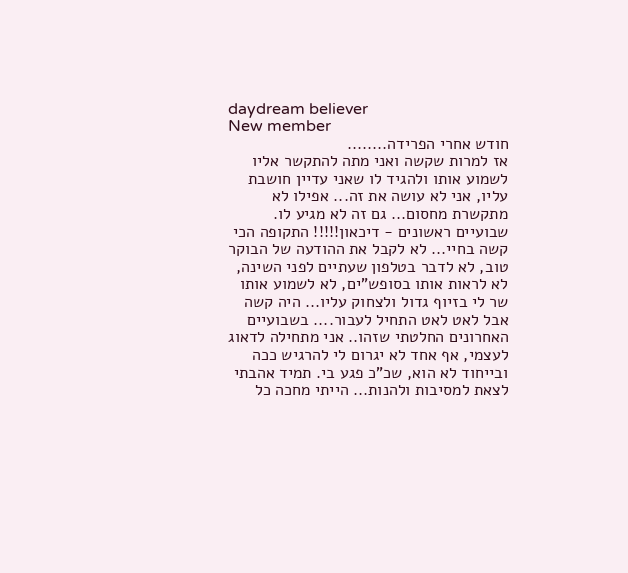daydream believer
New member
חודש אחרי הפרידה........
אז למרות שקשה ואני מתה להתקשר אליו לשמוע אותו ולהגיד לו שאני עדיין חושבת עליו, אני לא עושה את זה... אפילו לא מתקשרת מחסום... גם זה לא מגיע לו. שבועיים ראשונים - דיכאון!!!!! התקופה הכי קשה בחיי... לא לקבל את ההודעה של הבוקר טוב, לא לדבר בטלפון שעתיים לפני השינה, לא לראות אותו בסופש"ים, לא לשמוע אותו שר לי בזיוף גדול ולצחוק עליו... היה קשה אבל לאט לאט התחיל לעבור.... בשבועיים האחרונים החלטתי שזהו.. אני מתחילה לדאוג לעצמי, אף אחד לא יגרום לי להרגיש ככה ובייחוד לא הוא, שכ"כ פגע בי. תמיד אהבתי לצאת למסיבות ולהנות... הייתי מחכה כל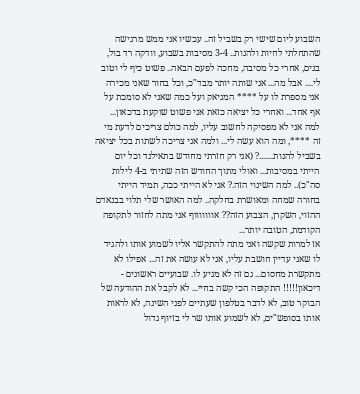השבוע ליום שישי רק בשביל זה.. עכשיו אני ממש מרגישה שהתחלתי לחיות ולהנות.. 3-4 מסיבות בשבוע, וודקה רד בול, בנים, אחרי כל מסיבה, מחכה לפעם הבאה.. פשוט כיף לי וטוב לי.... אבל מה... אני שותה יותר מבד"כ, וכל בחור שאני מכירה אני מספרת לו על **** המניאק ועל כמה שאני לא סומכת על אף אחד... ואחרי כל יציאה כזאת אני פשוט שוקעת בדכאון... למה אני לא מפסיקה לחשוב עליו, למה כולם צריכים לדעת מי זה ****, ומה הוא עשה לי... ולמה אני צריכה לשתות בכל יציאה בשביל להנות.......? (אני רק חזרתי מחודש בתאילנד וכל יום הייתי במסיבות... ואולי מתוך החודש הזה שתיתי ב-4 לילות סה"כ).. למה השינוי הזה.? אני לא הייתי ככה, תמיד הייתי בחורה שמחה ומאושרת בחלקה.. למה האושר שלי תלוי בבנאדם ההזוי, השקרן, הצבוע הזה?? אוווווווף אני מתה לחזור לתקופה הקודמת, הטובה יותר...
אז למרות שקשה ואני מתה להתקשר אליו לשמוע אותו ולהגיד לו שאני עדיין חושבת עליו, אני לא עושה את זה... אפילו לא מתקשרת מחסום... גם זה לא מגיע לו. שבועיים ראשונים - דיכאון!!!!! התקופה הכי קשה בחיי... לא לקבל את ההודעה של הבוקר טוב, לא לדבר בטלפון שעתיים לפני השינה, לא לראות אותו בסופש"ים, לא לשמוע אותו שר לי בזיוף גדול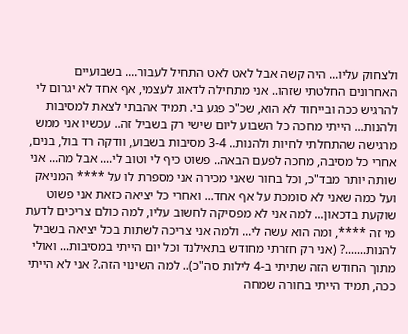ולצחוק עליו... היה קשה אבל לאט לאט התחיל לעבור.... בשבועיים האחרונים החלטתי שזהו.. אני מתחילה לדאוג לעצמי, אף אחד לא יגרום לי להרגיש ככה ובייחוד לא הוא, שכ"כ פגע בי. תמיד אהבתי לצאת למסיבות ולהנות... הייתי מחכה כל השבוע ליום שישי רק בשביל זה.. עכשיו אני ממש מרגישה שהתחלתי לחיות ולהנות.. 3-4 מסיבות בשבוע, וודקה רד בול, בנים, אחרי כל מסיבה, מחכה לפעם הבאה.. פשוט כיף לי וטוב לי.... אבל מה... אני שותה יותר מבד"כ, וכל בחור שאני מכירה אני מספרת לו על **** המניאק ועל כמה שאני לא סומכת על אף אחד... ואחרי כל יציאה כזאת אני פשוט שוקעת בדכאון... למה אני לא מפסיקה לחשוב עליו, למה כולם צריכים לדעת מי זה ****, ומה הוא עשה לי... ולמה אני צריכה לשתות בכל יציאה בשביל להנות.......? (אני רק חזרתי מחודש בתאילנד וכל יום הייתי במסיבות... ואולי מתוך החודש הזה שתיתי ב-4 לילות סה"כ).. למה השינוי הזה.? אני לא הייתי ככה, תמיד הייתי בחורה שמחה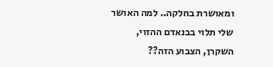ומאושרת בחלקה.. למה האושר שלי תלוי בבנאדם ההזוי, השקרן, הצבוע הזה??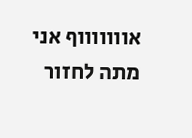אוווווווף אני מתה לחזור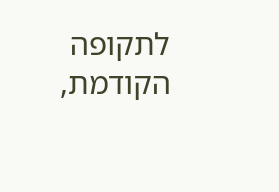לתקופה הקודמת,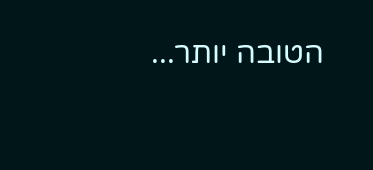הטובה יותר...